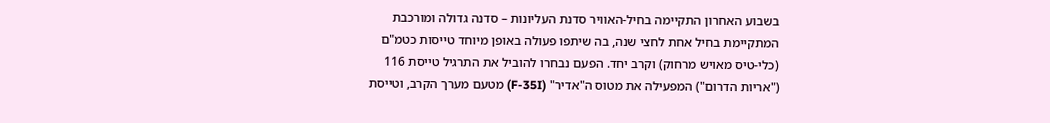בשבוע האחרון התקיימה בחיל-האוויר סדנת העליונות – סדנה גדולה ומורכבת המתקיימת בחיל אחת לחצי שנה, בה שיתפו פעולה באופן מיוחד טייסות כטמ"ם (כלי-טיס מאויש מרחוק) וקרב יחד. הפעם נבחרו להוביל את התרגיל טייסת 116 ("אריות הדרום") המפעילה את מטוס ה"אדיר" (F-35I) מטעם מערך הקרב, וטייסת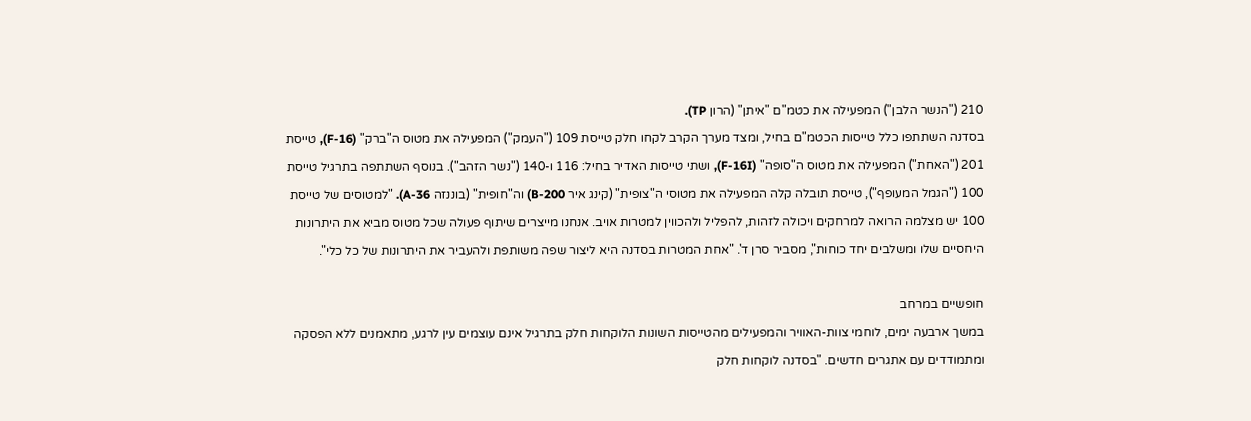210 ("הנשר הלבן") המפעילה את כטמ"ם "איתן" (הרון TP).
בסדנה השתתפו כלל טייסות הכטמ"ם בחיל, ומצד מערך הקרב לקחו חלק טייסת 109 ("העמק") המפעילה את מטוס ה"ברק" (F-16), טייסת 201 ("האחת") המפעילה את מטוס ה"סופה" (F-16I), ושתי טייסות האדיר בחיל: 116 ו-140 ("נשר הזהב"). בנוסף השתתפה בתרגיל טייסת 100 ("הגמל המעופף"), טייסת תובלה קלה המפעילה את מטוסי ה"צופית" (קינג איר B-200) וה"חופית" (בוננזה A-36). "למטוסים של טייסת 100 יש מצלמה הרואה למרחקים ויכולה לזהות, להפליל ולהכווין למטרות אויב. אנחנו מייצרים שיתוף פעולה שכל מטוס מביא את היתרונות היחסיים שלו ומשלבים יחד כוחות", מסביר סרן ד'. "אחת המטרות בסדנה היא ליצור שפה משותפת ולהעביר את היתרונות של כל כלי".

חופשיים במרחב
במשך ארבעה ימים, לוחמי צוות-האוויר והמפעילים מהטייסות השונות הלוקחות חלק בתרגיל אינם עוצמים עין לרגע, מתאמנים ללא הפסקה ומתמודדים עם אתגרים חדשים. "בסדנה לוקחות חלק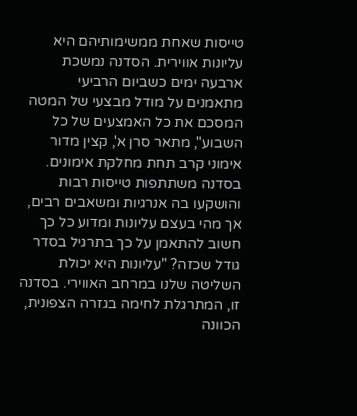טייסות שאחת ממשימותיהם היא עליונות אווירית. הסדנה נמשכת ארבעה ימים כשביום הרביעי מתאמנים על מודל מבצעי של המטה המסכם את כל האמצעים של כל השבוע", מתאר סרן א', קצין מדור אימוני קרב תחת מחלקת אימונים.
בסדנה משתתפות טייסות רבות והושקעו בה אנרגיות ומשאבים רבים, אך מהי בעצם עליונות ומדוע כל כך חשוב להתאמן על כך בתרגיל בסדר גודל שכזה? "עליונות היא יכולת השליטה שלנו במרחב האווירי. בסדנה זו, המתרגלת לחימה בגזרה הצפונית, הכוונה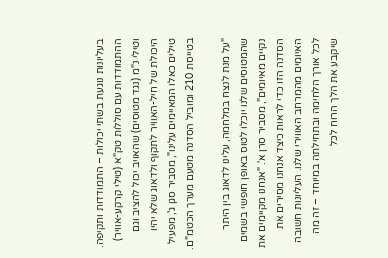בעליונות נוגעת בשתי יכולות – התמודדות ותקיפה. ההתמודדות עם סוללות טק"א (טילי קרקע-אוויר) וטילי נ"מ (נגד מטוסים) שהאויב יכול להציב וגם היכולת של חיל-האוויר לתקוף ולדאוג שלא יהיו טילים כאלו המאיימים עלינו", מסביר סגן ג', מפעיל בטייסת 210 ומוביל הסדנה מטעם מערך הכטמ"ם.

"על מנת לנצח במלחמה, עלינו לדאוג בין היתר שהמטוסים שלנו יוכלו לטוס באופן חופשי בשמים נקיים מאיומים", מסביר סרן א'. "אנחנו מקיימים את הסדנה הזו כדי לראות כיצד אנחנו מסירים את האיומים מהמרחב האווירי שלנו. העליונות חשובה לכל אורך הלחימה ובתחילתה במיוחד – זה מה שיקבע את הלך הרוח לכל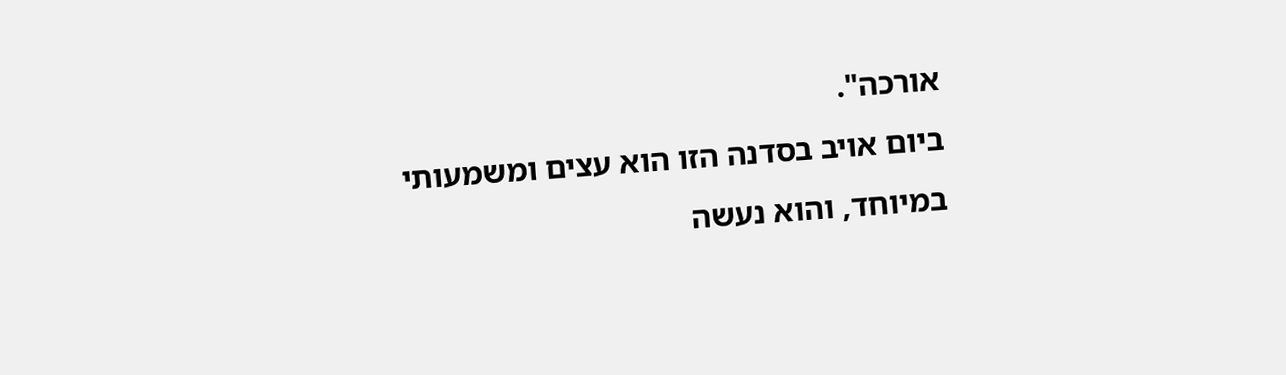אורכה".
ביום אויב בסדנה הזו הוא עצים ומשמעותי במיוחד, והוא נעשה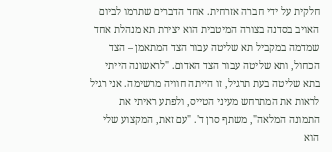חלקית על ידי חברה אזרחית. אחד הדברים שתרמו לביום האויב בסדנה בצורה המיטבית הוא יצירת תא מנהלת אחד שמדמה במקביל תא שליטה עבור הצד המתאמן – הצד הכחול, ותא שליטה עבור הצד האדום. "לראשונה הייתי בתא שליטה בעת תרגיל, זו הייתה חוויה מרשימה. אני רגיל לראות את המתרחש מעיני הטייס, ולפתע ראיתי את התמונה המלאה", משתף סרן ד'. "עם זאת, המקצוע שלי הוא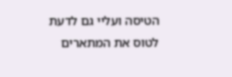הטיסה ועליי גם לדעת לטוס את המתארים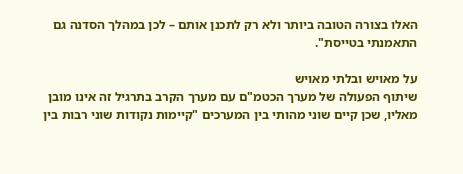האלו בצורה הטובה ביותר ולא רק לתכנן אותם – לכן במהלך הסדנה גם התאמנתי בטייסת".

על מאויש ובלתי מאויש
שיתוף הפעולה של מערך הכטמ"ם עם מערך הקרב בתרגיל זה אינו מובן מאליו, שכן קיים שוני מהותי בין המערכים "קיימות נקודות שוני רבות בין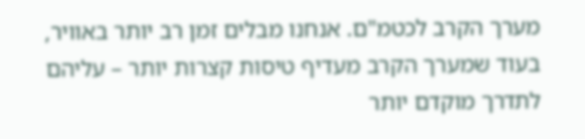מערך הקרב לכטמ"ם. אנחנו מבלים זמן רב יותר באוויר, בעוד שמערך הקרב מעדיף טיסות קצרות יותר – עליהם לתדרך מוקדם יותר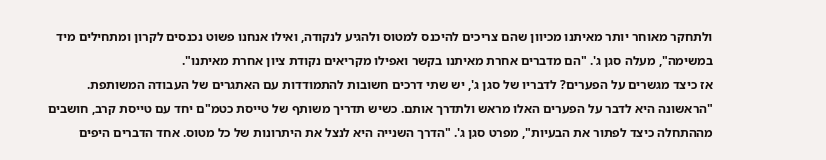ולתחקר מאוחר יותר מאיתנו מכיוון שהם צריכים להיכנס למטוס ולהגיע לנקודה, ואילו אנחנו פשוט נכנסים לקרון ומתחילים מיד במשימה", מעלה סגן ג'. "הם מדברים אחרת מאיתנו בקשר ואפילו מקריאים נקודת ציון אחרת מאיתנו".
אז כיצד מגשרים על הפערים? לדבריו של סגן ג', יש שתי דרכים חשובות להתמודדות עם האתגרים של העבודה המשותפת. "הראשונה היא לדבר על הפערים האלו מראש ולתדרך אותם. כשיש תדריך משותף של טייסת כטמ"ם יחד עם טייסת קרב, חושבים מההתחלה כיצד לפתור את הבעיות", מפרט סגן ג'. "הדרך השנייה היא לנצל את היתרונות של כל מטוס. אחד הדברים היפים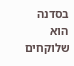בסדנה הוא שלוקחים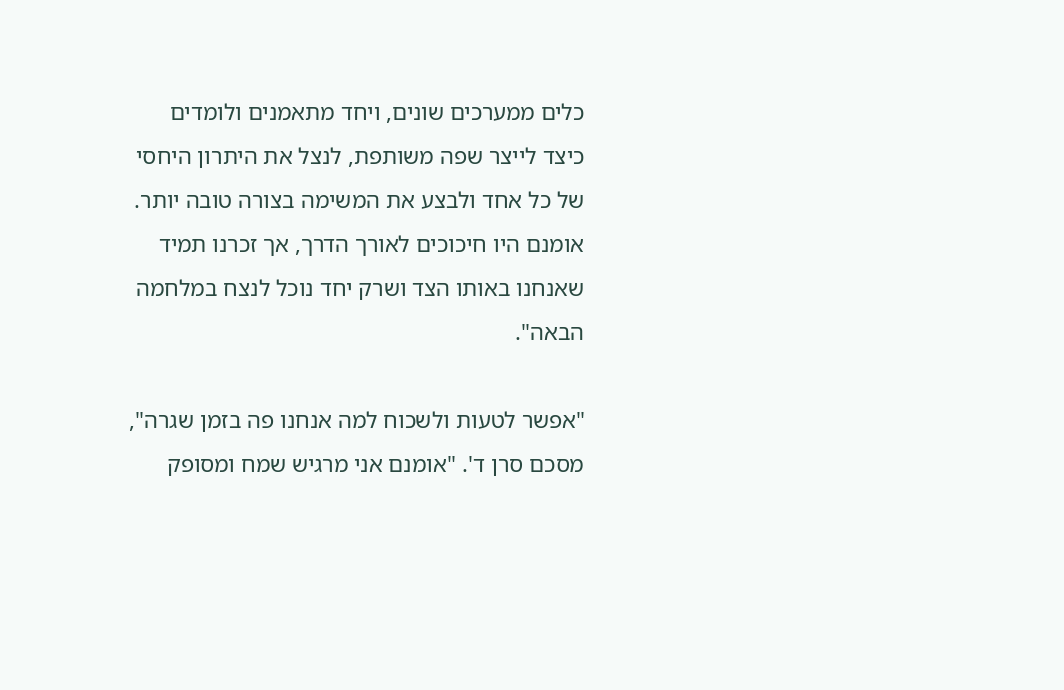כלים ממערכים שונים, ויחד מתאמנים ולומדים כיצד לייצר שפה משותפת, לנצל את היתרון היחסי של כל אחד ולבצע את המשימה בצורה טובה יותר. אומנם היו חיכוכים לאורך הדרך, אך זכרנו תמיד שאנחנו באותו הצד ושרק יחד נוכל לנצח במלחמה הבאה".

"אפשר לטעות ולשכוח למה אנחנו פה בזמן שגרה", מסכם סרן ד'. "אומנם אני מרגיש שמח ומסופק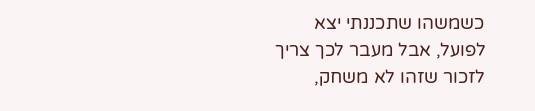כשמשהו שתכננתי יצא לפועל, אבל מעבר לכך צריך לזכור שזהו לא משחק,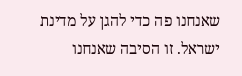שאנחנו פה כדי להגן על מדינת ישראל. זו הסיבה שאנחנו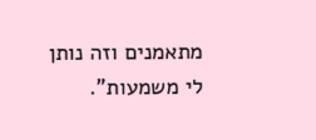מתאמנים וזה נותן לי משמעות".